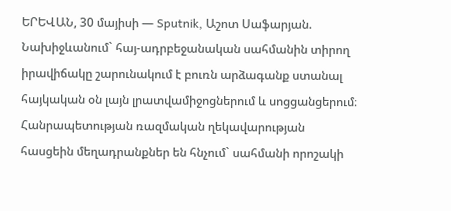ԵՐԵՎԱՆ, 30 մայիսի — Sputnik, Աշոտ Սաֆարյան. Նախիջևանում` հայ-ադրբեջանական սահմանին տիրող իրավիճակը շարունակում է բուռն արձագանք ստանալ հայկական օն լայն լրատվամիջոցներում և սոցցանցերում։ Հանրապետության ռազմական ղեկավարության հասցեին մեղադրանքներ են հնչում` սահմանի որոշակի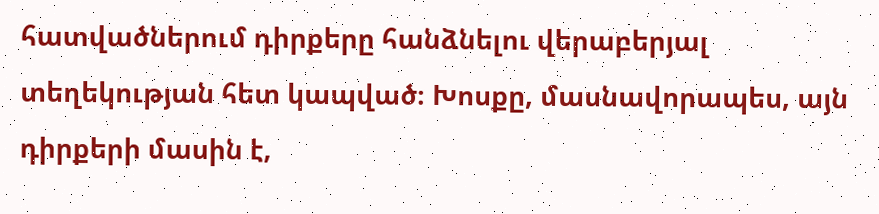հատվածներում դիրքերը հանձնելու վերաբերյալ տեղեկության հետ կապված։ Խոսքը, մասնավորապես, այն դիրքերի մասին է,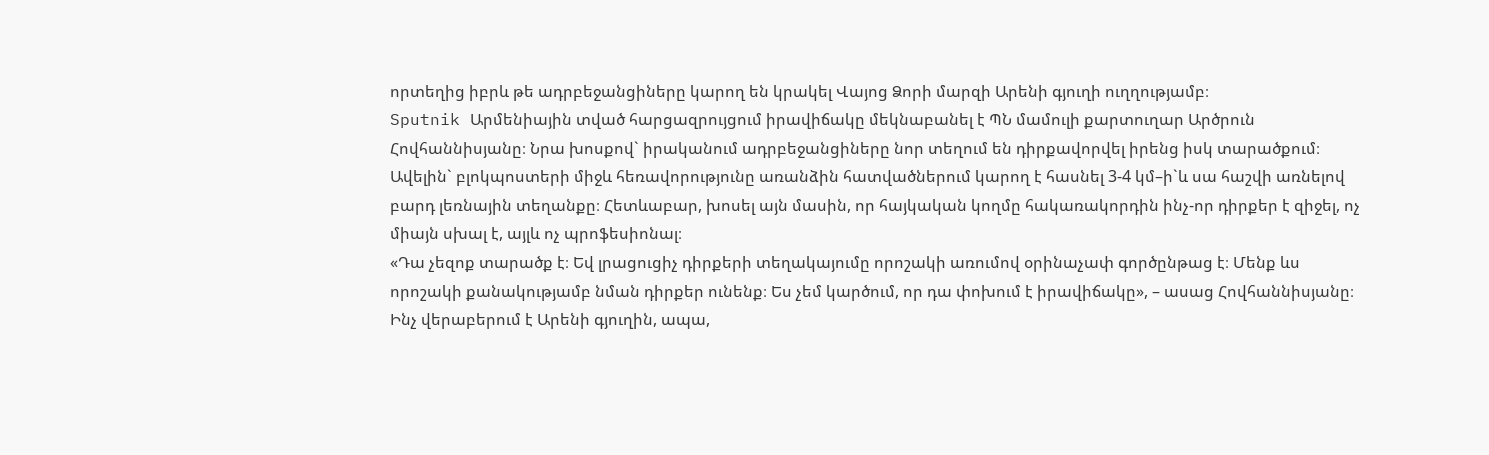որտեղից իբրև թե ադրբեջանցիները կարող են կրակել Վայոց Ձորի մարզի Արենի գյուղի ուղղությամբ։
Sputnik Արմենիային տված հարցազրույցում իրավիճակը մեկնաբանել է ՊՆ մամուլի քարտուղար Արծրուն Հովհաննիսյանը։ Նրա խոսքով` իրականում ադրբեջանցիները նոր տեղում են դիրքավորվել իրենց իսկ տարածքում։ Ավելին` բլոկպոստերի միջև հեռավորությունը առանձին հատվածներում կարող է հասնել 3-4 կմ–ի`և սա հաշվի առնելով բարդ լեռնային տեղանքը։ Հետևաբար, խոսել այն մասին, որ հայկական կողմը հակառակորդին ինչ-որ դիրքեր է զիջել, ոչ միայն սխալ է, այլև ոչ պրոֆեսիոնալ։
«Դա չեզոք տարածք է։ Եվ լրացուցիչ դիրքերի տեղակայումը որոշակի առումով օրինաչափ գործընթաց է։ Մենք ևս որոշակի քանակությամբ նման դիրքեր ունենք։ Ես չեմ կարծում, որ դա փոխում է իրավիճակը», – ասաց Հովհաննիսյանը։
Ինչ վերաբերում է Արենի գյուղին, ապա,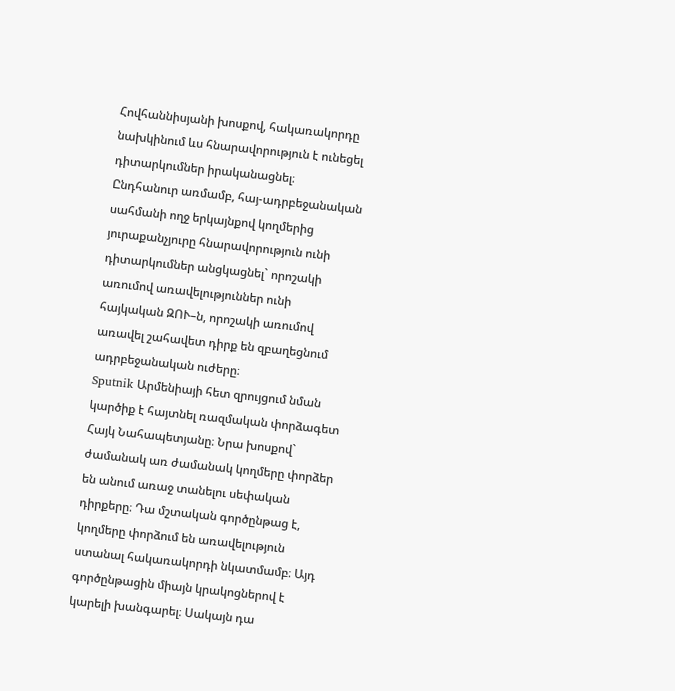Հովհաննիսյանի խոսքով, հակառակորդը նախկինում ևս հնարավորություն է ունեցել դիտարկումներ իրականացնել։
Ընդհանուր առմամբ, հայ-ադրբեջանական սահմանի ողջ երկայնքով կողմերից յուրաքանչյուրը հնարավորություն ունի դիտարկումներ անցկացնել` որոշակի առումով առավելություններ ունի հայկական ԶՈՒ–ն, որոշակի առումով առավել շահավետ դիրք են զբաղեցնում ադրբեջանական ուժերը։
Sputnik Արմենիայի հետ զրույցում նման կարծիք է հայտնել ռազմական փորձագետ Հայկ Նահապետյանը։ Նրա խոսքով` ժամանակ առ ժամանակ կողմերը փորձեր են անում առաջ տանելու սեփական դիրքերը։ Դա մշտական գործընթաց է, կողմերը փորձում են առավելություն ստանալ հակառակորդի նկատմամբ։ Այդ գործընթացին միայն կրակոցներով է կարելի խանգարել։ Սակայն դա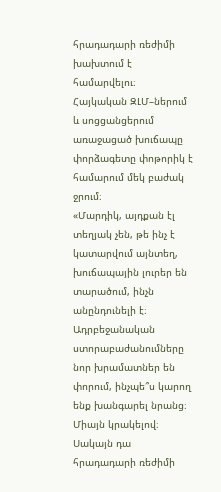հրադադարի ռեժիմի խախտում է համարվելու։
Հայկական ԶԼՄ–ներում և սոցցանցերում առաջացած խուճապը փորձագետը փոթորիկ է համարում մեկ բաժակ ջրում։
«Մարդիկ, այդքան էլ տեղյակ չեն, թե ինչ է կատարվում այնտեղ, խուճապային լուրեր են տարածում, ինչն անընդունելի է։ Ադրբեջանական ստորաբաժանումները նոր խրամատներ են փորում, ինչպե՞ս կարող ենք խանգարել նրանց։ Միայն կրակելով։ Սակայն դա հրադադարի ռեժիմի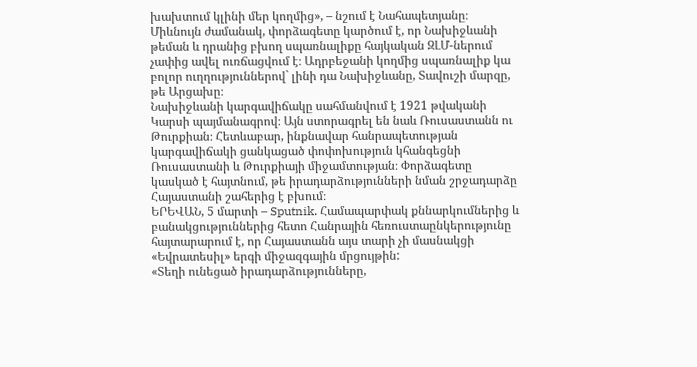խախտում կլինի մեր կողմից», – նշում է Նահապետյանը։
Միևնույն ժամանակ, փորձագետը կարծում է, որ Նախիջևանի թեման և դրանից բխող սպառնալիքը հայկական ԶԼՄ-ներում չափից ավել ուռճացվում է։ Ադրբեջանի կողմից սպառնալիք կա բոլոր ուղղություններով` լինի դա Նախիջևանը, Տավուշի մարզը, թե Արցախը։
Նախիջևանի կարգավիճակը սահմանվում է 1921 թվականի Կարսի պայմանագրով։ Այն ստորագրել են նաև Ռուսաստանն ու Թուրքիան։ Հետևաբար, ինքնավար հանրապետության կարգավիճակի ցանկացած փոփոխություն կհանգեցնի Ռուսաստանի և Թուրքիայի միջամտության։ Փորձագետը կասկած է հայտնում, թե իրադարձությունների նման շրջադարձը Հայաստանի շահերից է բխում։
ԵՐԵՎԱՆ, 5 մարտի – Sputnik. Համապարփակ քննարկումներից և բանակցություններից հետո Հանրային հեռուստաընկերությունը հայտարարում է, որ Հայաստանն այս տարի չի մասնակցի «Եվրատեսիլ» երգի միջազգային մրցույթին:
«Տեղի ունեցած իրադարձությունները,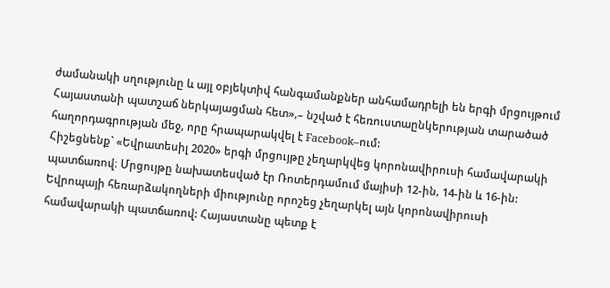ժամանակի սղությունը և այլ օբյեկտիվ հանգամանքներ անհամադրելի են երգի մրցույթում Հայաստանի պատշաճ ներկայացման հետ»,– նշված է հեռուստաընկերության տարածած հաղորդագրության մեջ, որը հրապարակվել է Facebook–ում:
Հիշեցնենք` «Եվրատեսիլ 2020» երգի մրցույթը չեղարկվեց կորոնավիրուսի համավարակի պատճառով։ Մրցույթը նախատեսված էր Ռոտերդամում մայիսի 12-ին, 14-ին և 16-ին: Եվրոպայի հեռարձակողների միությունը որոշեց չեղարկել այն կորոնավիրուսի համավարակի պատճառով: Հայաստանը պետք է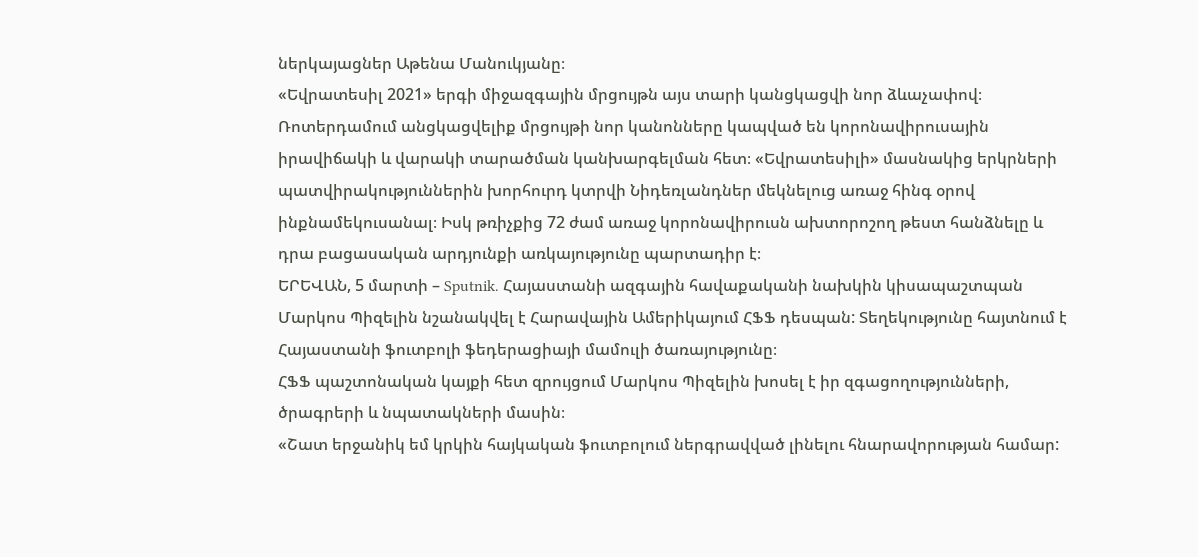ներկայացներ Աթենա Մանուկյանը։
«Եվրատեսիլ 2021» երգի միջազգային մրցույթն այս տարի կանցկացվի նոր ձևաչափով։ Ռոտերդամում անցկացվելիք մրցույթի նոր կանոնները կապված են կորոնավիրուսային իրավիճակի և վարակի տարածման կանխարգելման հետ։ «Եվրատեսիլի» մասնակից երկրների պատվիրակություններին խորհուրդ կտրվի Նիդեռլանդներ մեկնելուց առաջ հինգ օրով ինքնամեկուսանալ։ Իսկ թռիչքից 72 ժամ առաջ կորոնավիրուսն ախտորոշող թեստ հանձնելը և դրա բացասական արդյունքի առկայությունը պարտադիր է։
ԵՐԵՎԱՆ, 5 մարտի – Sputnik. Հայաստանի ազգային հավաքականի նախկին կիսապաշտպան Մարկոս Պիզելին նշանակվել է Հարավային Ամերիկայում ՀՖՖ դեսպան: Տեղեկությունը հայտնում է Հայաստանի ֆուտբոլի ֆեդերացիայի մամուլի ծառայությունը։
ՀՖՖ պաշտոնական կայքի հետ զրույցում Մարկոս Պիզելին խոսել է իր զգացողությունների, ծրագրերի և նպատակների մասին։
«Շատ երջանիկ եմ կրկին հայկական ֆուտբոլում ներգրավված լինելու հնարավորության համար: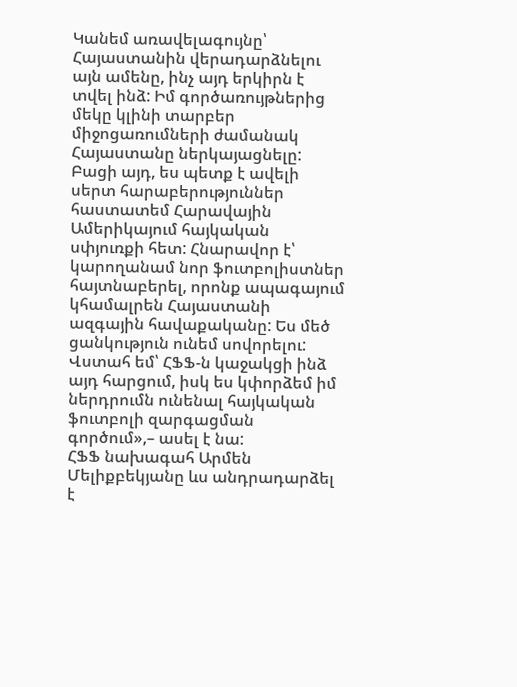Կանեմ առավելագույնը՝ Հայաստանին վերադարձնելու այն ամենը, ինչ այդ երկիրն է տվել ինձ: Իմ գործառույթներից մեկը կլինի տարբեր միջոցառումների ժամանակ Հայաստանը ներկայացնելը: Բացի այդ, ես պետք է ավելի սերտ հարաբերություններ հաստատեմ Հարավային Ամերիկայում հայկական սփյուռքի հետ: Հնարավոր է՝ կարողանամ նոր ֆուտբոլիստներ հայտնաբերել, որոնք ապագայում կհամալրեն Հայաստանի ազգային հավաքականը: Ես մեծ ցանկություն ունեմ սովորելու: Վստահ եմ՝ ՀՖՖ-ն կաջակցի ինձ այդ հարցում, իսկ ես կփորձեմ իմ ներդրումն ունենալ հայկական ֆուտբոլի զարգացման գործում»,– ասել է նա:
ՀՖՖ նախագահ Արմեն Մելիքբեկյանը ևս անդրադարձել է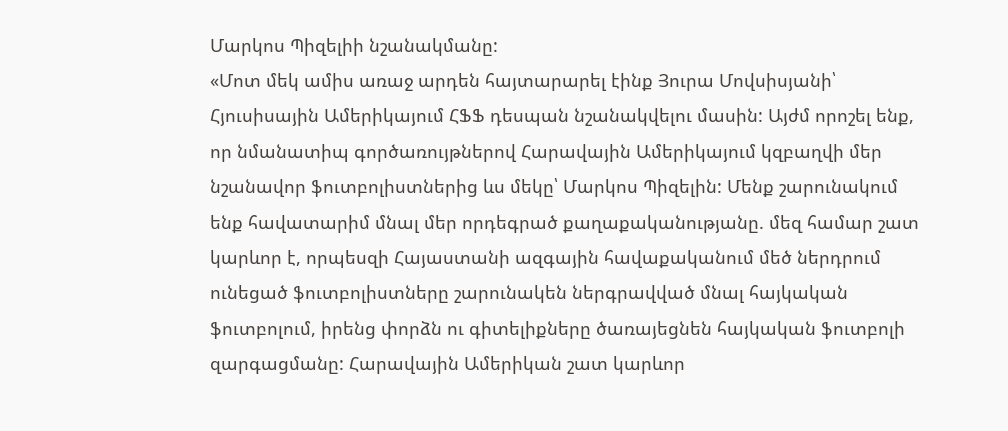Մարկոս Պիզելիի նշանակմանը:
«Մոտ մեկ ամիս առաջ արդեն հայտարարել էինք Յուրա Մովսիսյանի՝ Հյուսիսային Ամերիկայում ՀՖՖ դեսպան նշանակվելու մասին: Այժմ որոշել ենք, որ նմանատիպ գործառույթներով Հարավային Ամերիկայում կզբաղվի մեր նշանավոր ֆուտբոլիստներից ևս մեկը՝ Մարկոս Պիզելին: Մենք շարունակում ենք հավատարիմ մնալ մեր որդեգրած քաղաքականությանը. մեզ համար շատ կարևոր է, որպեսզի Հայաստանի ազգային հավաքականում մեծ ներդրում ունեցած ֆուտբոլիստները շարունակեն ներգրավված մնալ հայկական ֆուտբոլում, իրենց փորձն ու գիտելիքները ծառայեցնեն հայկական ֆուտբոլի զարգացմանը: Հարավային Ամերիկան շատ կարևոր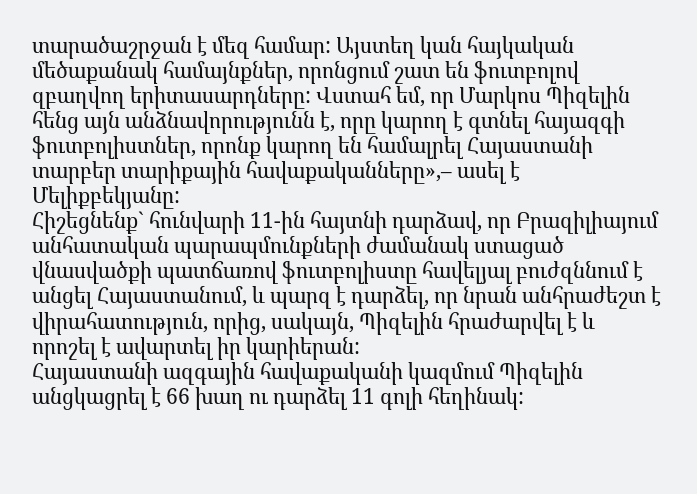տարածաշրջան է մեզ համար: Այստեղ կան հայկական մեծաքանակ համայնքներ, որոնցում շատ են ֆուտբոլով զբաղվող երիտասարդները: Վստահ եմ, որ Մարկոս Պիզելին հենց այն անձնավորությունն է, որը կարող է գտնել հայազգի ֆուտբոլիստներ, որոնք կարող են համալրել Հայաստանի տարբեր տարիքային հավաքականները»,– ասել է Մելիքբեկյանը:
Հիշեցնենք` հունվարի 11-ին հայտնի դարձավ, որ Բրազիլիայում անհատական պարապմունքների ժամանակ ստացած վնասվածքի պատճառով ֆուտբոլիստը հավելյալ բուժզննում է անցել Հայաստանում, և պարզ է դարձել, որ նրան անհրաժեշտ է վիրահատություն, որից, սակայն, Պիզելին հրաժարվել է և որոշել է ավարտել իր կարիերան:
Հայաստանի ազգային հավաքականի կազմում Պիզելին անցկացրել է 66 խաղ ու դարձել 11 գոլի հեղինակ: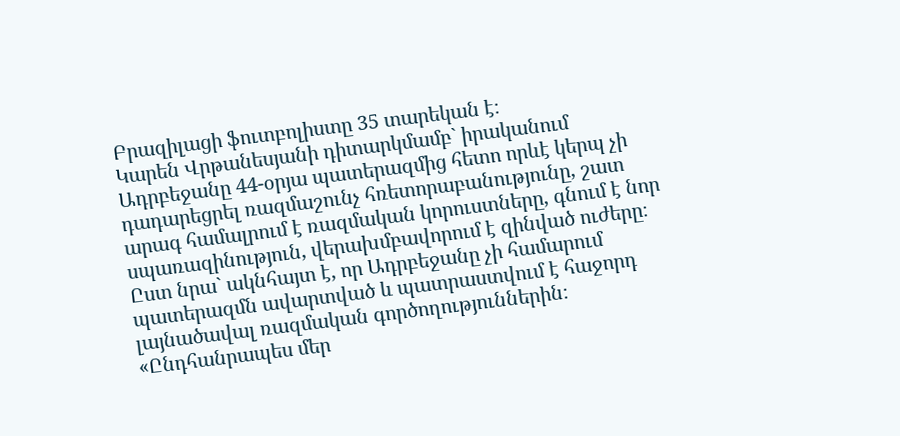Բրազիլացի ֆուտբոլիստը 35 տարեկան է։
Կարեն Վրթանեսյանի դիտարկմամբ` իրականում Ադրբեջանը 44-օրյա պատերազմից հետո որևէ կերպ չի դադարեցրել ռազմաշունչ հռետորաբանությունը, շատ արագ համալրում է ռազմական կորուստները, գնում է նոր սպառազինություն, վերախմբավորում է զինված ուժերը։ Ըստ նրա` ակնհայտ է, որ Ադրբեջանը չի համարում պատերազմն ավարտված և պատրաստվում է հաջորդ լայնածավալ ռազմական գործողություններին։
«Ընդհանրապես մեր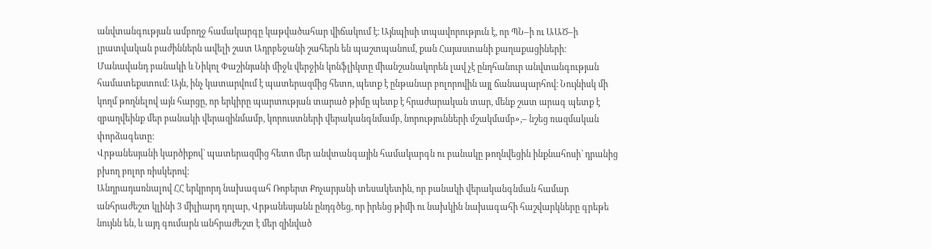անվտանգության ամբողջ համակարգը կաթվածահար վիճակում է։ Այնպիսի տպավորություն է, որ ՊՆ–ի ու ԱԱԾ–ի լրատվական բաժիններն ավելի շատ Ադրբեջանի շահերն են պաշտպանում, քան Հայաստանի քաղաքացիների։ Մանավանդ բանակի և Նիկոլ Փաշինյանի միջև վերջին կոնֆլիկտը միանշանակորեն լավ չէ ընդհանուր անվտանգության համատեքստում։ Այն, ինչ կատարվում է պատերազմից հետո, պետք է ընթանար բոլորովին այլ ճանապարհով։ Նույնիսկ մի կողմ թողնելով այն հարցը, որ երկիրը պարտության տարած թիմը պետք է հրաժարական տար, մենք շատ արագ պետք է զբաղվեինք մեր բանակի վերազինմամբ, կորուստների վերականգնմամբ, նորությունների մշակմամբ»,– նշեց ռազմական փորձագետը։
Վրթանեսյանի կարծիքով` պատերազմից հետո մեր անվտանգային համակարգն ու բանակը թողնվեցին ինքնահոսի` դրանից բխող բոլոր ռիսկերով։
Անդրադառնալով ՀՀ երկրորդ նախագահ Ռոբերտ Քոչարյանի տեսակետին, որ բանակի վերականգնման համար անհրաժեշտ կլինի 3 միլիարդ դոլար, Վրթանեսյանն ընդգծեց, որ իրենց թիմի ու նախկին նախագահի հաշվարկները գրեթե նույնն են, և այդ գումարն անհրաժեշտ է մեր զինված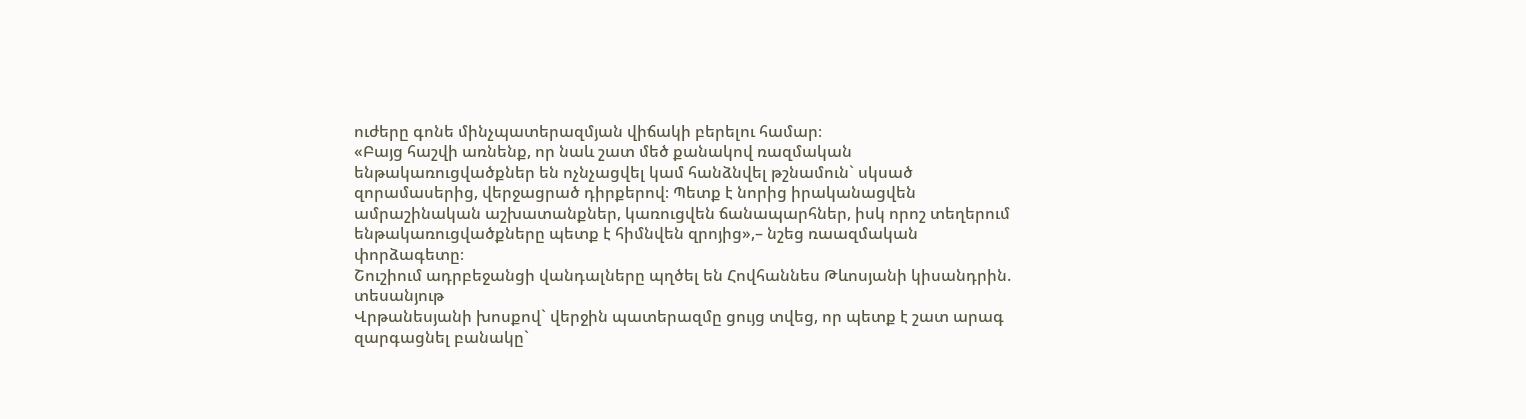ուժերը գոնե մինչպատերազմյան վիճակի բերելու համար։
«Բայց հաշվի առնենք, որ նաև շատ մեծ քանակով ռազմական ենթակառուցվածքներ են ոչնչացվել կամ հանձնվել թշնամուն` սկսած զորամասերից, վերջացրած դիրքերով։ Պետք է նորից իրականացվեն ամրաշինական աշխատանքներ, կառուցվեն ճանապարհներ, իսկ որոշ տեղերում ենթակառուցվածքները պետք է հիմնվեն զրոյից»,– նշեց ռաազմական փորձագետը։
Շուշիում ադրբեջանցի վանդալները պղծել են Հովհաննես Թևոսյանի կիսանդրին. տեսանյութ
Վրթանեսյանի խոսքով` վերջին պատերազմը ցույց տվեց, որ պետք է շատ արագ զարգացնել բանակը`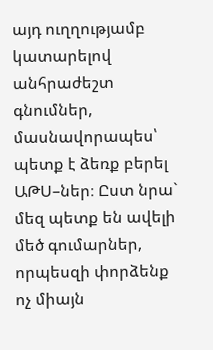այդ ուղղությամբ կատարելով անհրաժեշտ գնումներ, մասնավորապես՝ պետք է ձեռք բերել ԱԹՍ–ներ։ Ըստ նրա` մեզ պետք են ավելի մեծ գումարներ, որպեսզի փորձենք ոչ միայն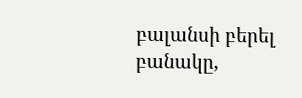բալանսի բերել բանակը,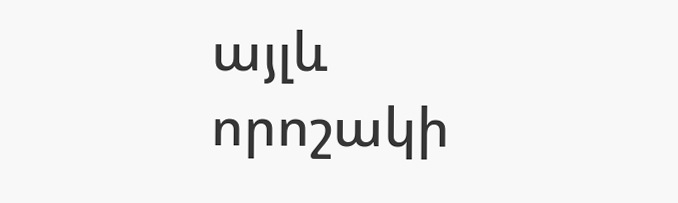այլև որոշակի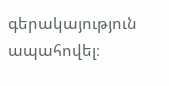գերակայություն ապահովել։